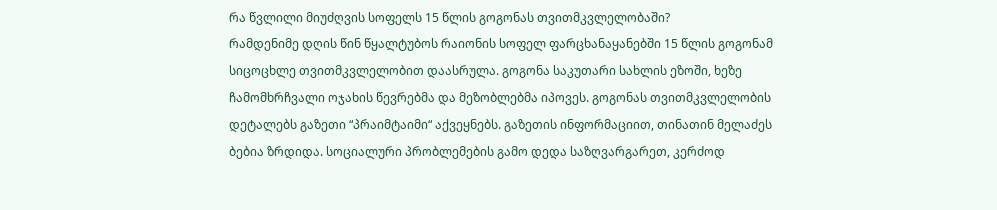რა წვლილი მიუძღვის სოფელს 15 წლის გოგონას თვითმკვლელობაში?
რამდენიმე დღის წინ წყალტუბოს რაიონის სოფელ ფარცხანაყანებში 15 წლის გოგონამ სიცოცხლე თვითმკვლელობით დაასრულა. გოგონა საკუთარი სახლის ეზოში, ხეზე ჩამომხრჩვალი ოჯახის წევრებმა და მეზობლებმა იპოვეს. გოგონას თვითმკვლელობის დეტალებს გაზეთი “პრაიმტაიმი“ აქვეყნებს. გაზეთის ინფორმაციით, თინათინ მელაძეს ბებია ზრდიდა. სოციალური პრობლემების გამო დედა საზღვარგარეთ, კერძოდ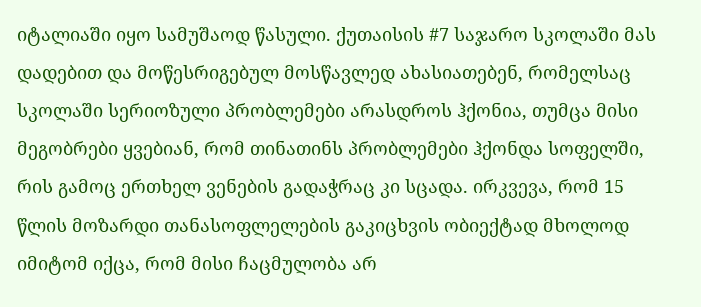იტალიაში იყო სამუშაოდ წასული. ქუთაისის #7 საჯარო სკოლაში მას დადებით და მოწესრიგებულ მოსწავლედ ახასიათებენ, რომელსაც სკოლაში სერიოზული პრობლემები არასდროს ჰქონია, თუმცა მისი მეგობრები ყვებიან, რომ თინათინს პრობლემები ჰქონდა სოფელში, რის გამოც ერთხელ ვენების გადაჭრაც კი სცადა. ირკვევა, რომ 15 წლის მოზარდი თანასოფლელების გაკიცხვის ობიექტად მხოლოდ იმიტომ იქცა, რომ მისი ჩაცმულობა არ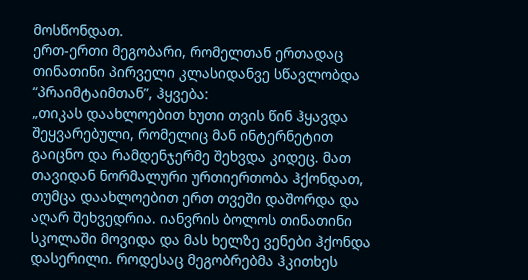მოსწონდათ.
ერთ-ერთი მეგობარი, რომელთან ერთადაც თინათინი პირველი კლასიდანვე სწავლობდა “პრაიმტაიმთან”, ჰყვება:
„თიკას დაახლოებით ხუთი თვის წინ ჰყავდა შეყვარებული, რომელიც მან ინტერნეტით გაიცნო და რამდენჯერმე შეხვდა კიდეც. მათ თავიდან ნორმალური ურთიერთობა ჰქონდათ, თუმცა დაახლოებით ერთ თვეში დაშორდა და აღარ შეხვედრია. იანვრის ბოლოს თინათინი სკოლაში მოვიდა და მას ხელზე ვენები ჰქონდა დასერილი. როდესაც მეგობრებმა ჰკითხეს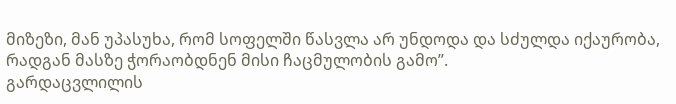მიზეზი, მან უპასუხა, რომ სოფელში წასვლა არ უნდოდა და სძულდა იქაურობა, რადგან მასზე ჭორაობდნენ მისი ჩაცმულობის გამო”.
გარდაცვლილის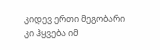კიდევ ერთი მეგობარი კი ჰყვება იმ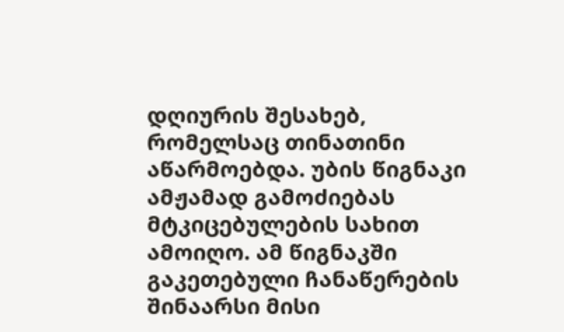დღიურის შესახებ, რომელსაც თინათინი აწარმოებდა. უბის წიგნაკი ამჟამად გამოძიებას მტკიცებულების სახით ამოიღო. ამ წიგნაკში გაკეთებული ჩანაწერების შინაარსი მისი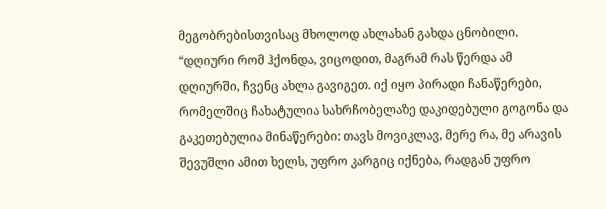მეგობრებისთვისაც მხოლოდ ახლახან გახდა ცნობილი.
“დღიური რომ ჰქონდა, ვიცოდით, მაგრამ რას წერდა ამ დღიურში, ჩვენც ახლა გავიგეთ. იქ იყო პირადი ჩანაწერები, რომელშიც ჩახატულია სახრჩობელაზე დაკიდებული გოგონა და გაკეთებულია მინაწერები: თავს მოვიკლავ, მერე რა, მე არავის შევუშლი ამით ხელს, უფრო კარგიც იქნება, რადგან უფრო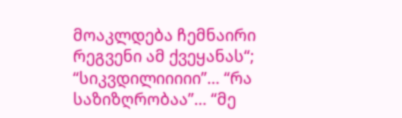მოაკლდება ჩემნაირი რეგვენი ამ ქვეყანას“; “სიკვდილიიიიი”… “რა საზიზღრობაა”… “მე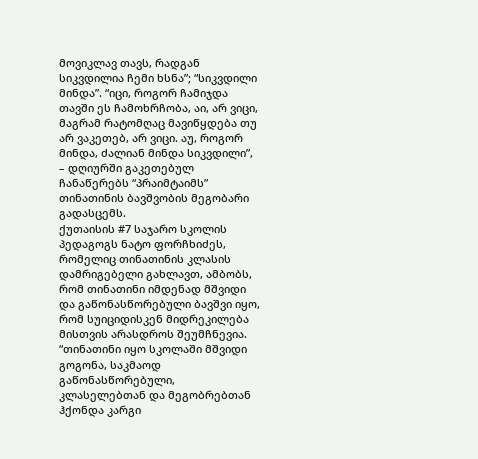მოვიკლავ თავს, რადგან სიკვდილია ჩემი ხსნა”; “სიკვდილი მინდა”. “იცი, როგორ ჩამიჯდა თავში ეს ჩამოხრჩობა, აი, არ ვიცი, მაგრამ რატომღაც მავიწყდება თუ არ ვაკეთებ, არ ვიცი. აუ, როგორ მინდა, ძალიან მინდა სიკვდილი”, – დღიურში გაკეთებულ ჩანაწერებს “პრაიმტაიმს” თინათინის ბავშვობის მეგობარი გადასცემს.
ქუთაისის #7 საჯარო სკოლის პედაგოგს ნატო ფორჩხიძეს, რომელიც თინათინის კლასის დამრიგებელი გახლავთ, ამბობს, რომ თინათინი იმდენად მშვიდი და გაწონასწორებული ბავშვი იყო, რომ სუიციდისკენ მიდრეკილება მისთვის არასდროს შეუმჩნევია.
“თინათინი იყო სკოლაში მშვიდი გოგონა, საკმაოდ გაწონასწორებული, კლასელებთან და მეგობრებთან ჰქონდა კარგი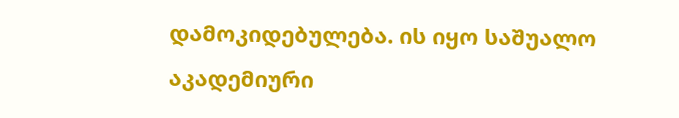დამოკიდებულება. ის იყო საშუალო აკადემიური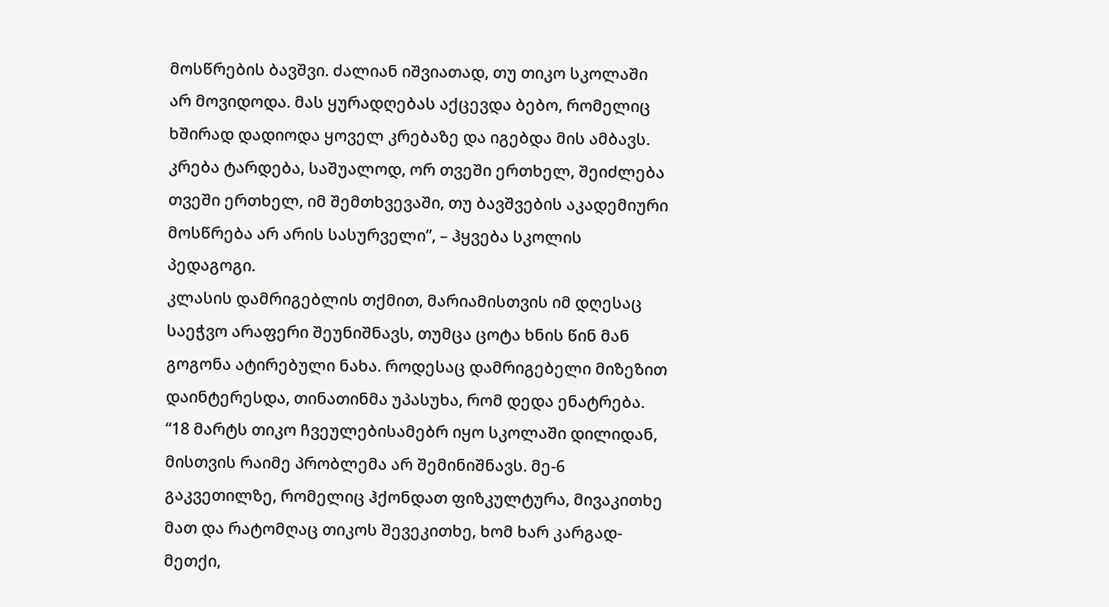მოსწრების ბავშვი. ძალიან იშვიათად, თუ თიკო სკოლაში არ მოვიდოდა. მას ყურადღებას აქცევდა ბებო, რომელიც ხშირად დადიოდა ყოველ კრებაზე და იგებდა მის ამბავს. კრება ტარდება, საშუალოდ, ორ თვეში ერთხელ, შეიძლება თვეში ერთხელ, იმ შემთხვევაში, თუ ბავშვების აკადემიური მოსწრება არ არის სასურველი”, – ჰყვება სკოლის პედაგოგი.
კლასის დამრიგებლის თქმით, მარიამისთვის იმ დღესაც საეჭვო არაფერი შეუნიშნავს, თუმცა ცოტა ხნის წინ მან გოგონა ატირებული ნახა. როდესაც დამრიგებელი მიზეზით დაინტერესდა, თინათინმა უპასუხა, რომ დედა ენატრება. “18 მარტს თიკო ჩვეულებისამებრ იყო სკოლაში დილიდან, მისთვის რაიმე პრობლემა არ შემინიშნავს. მე-6 გაკვეთილზე, რომელიც ჰქონდათ ფიზკულტურა, მივაკითხე მათ და რატომღაც თიკოს შევეკითხე, ხომ ხარ კარგად-მეთქი,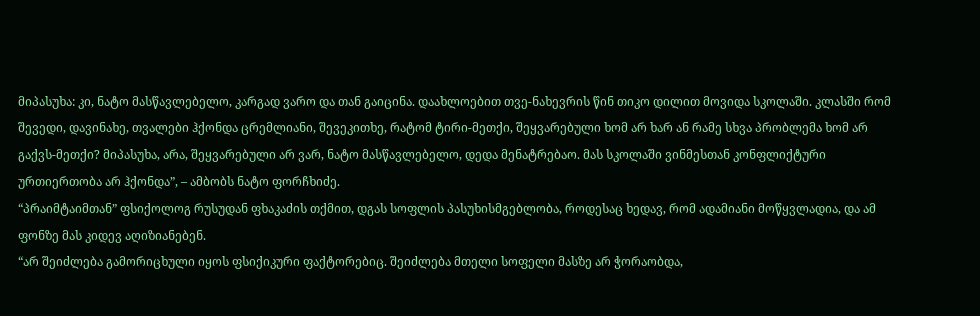მიპასუხა: კი, ნატო მასწავლებელო, კარგად ვარო და თან გაიცინა. დაახლოებით თვე-ნახევრის წინ თიკო დილით მოვიდა სკოლაში. კლასში რომ შევედი, დავინახე, თვალები ჰქონდა ცრემლიანი, შევეკითხე, რატომ ტირი-მეთქი, შეყვარებული ხომ არ ხარ ან რამე სხვა პრობლემა ხომ არ გაქვს-მეთქი? მიპასუხა, არა, შეყვარებული არ ვარ, ნატო მასწავლებელო, დედა მენატრებაო. მას სკოლაში ვინმესთან კონფლიქტური ურთიერთობა არ ჰქონდა”, – ამბობს ნატო ფორჩხიძე.
“პრაიმტაიმთან” ფსიქოლოგ რუსუდან ფხაკაძის თქმით, დგას სოფლის პასუხისმგებლობა, როდესაც ხედავ, რომ ადამიანი მოწყვლადია, და ამ ფონზე მას კიდევ აღიზიანებენ.
“არ შეიძლება გამორიცხული იყოს ფსიქიკური ფაქტორებიც. შეიძლება მთელი სოფელი მასზე არ ჭორაობდა,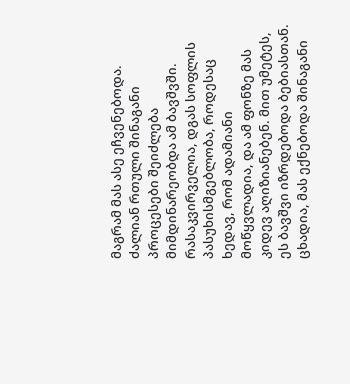მაგრამ მას ასე ეჩვენებოდა. ძალიან რთული შინაგანი პროცესები შეიძლება მიმდინარეობდა ამ ბავშვში. რასაკვირველია, დგას სოფლის პასუხისმგებლობა, როდესაც ხედავ, რომ ადამიანი მოწყვლადია, და ამ ფონზე მას კიდევ აღიზიანებენ. მით უმეტეს, ეს ბავშვი იზრდებოდა ბებიასთან. ცხადია, მას ექნებოდა შინაგანი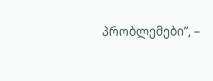პრობლემები”, –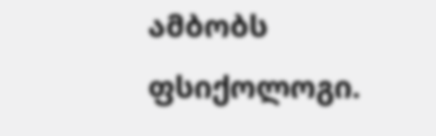ამბობს ფსიქოლოგი.